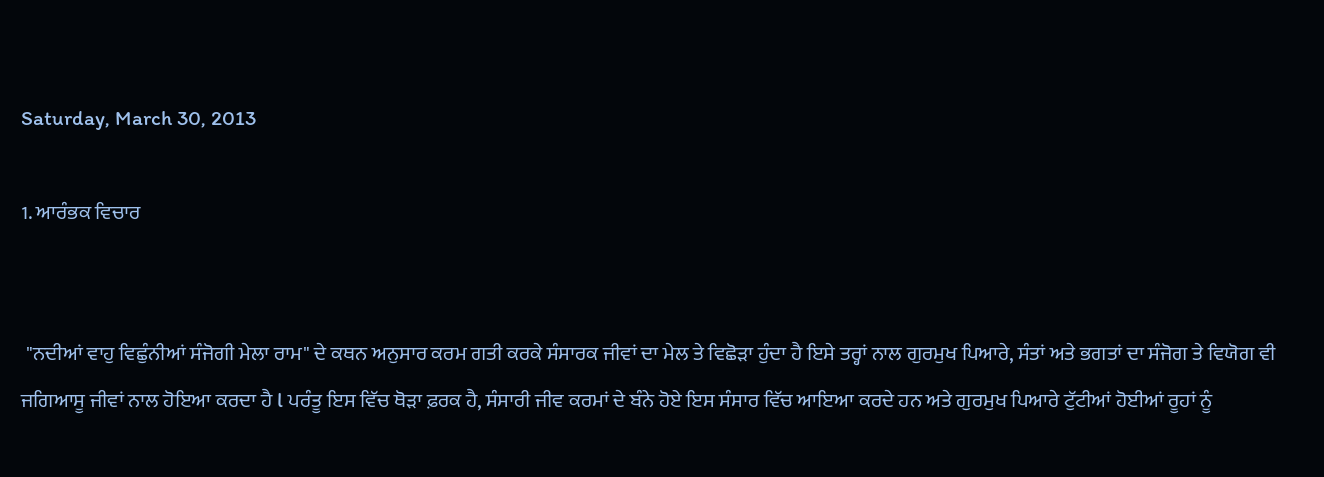Saturday, March 30, 2013

1. ਆਰੰਭਕ ਵਿਚਾਰ


 "ਨਦੀਆਂ ਵਾਹੁ ਵਿਛੁੰਨੀਆਂ ਸੰਜੋਗੀ ਮੇਲਾ ਰਾਮ" ਦੇ ਕਥਨ ਅਨੁਸਾਰ ਕਰਮ ਗਤੀ ਕਰਕੇ ਸੰਸਾਰਕ ਜੀਵਾਂ ਦਾ ਮੇਲ ਤੇ ਵਿਛੋੜਾ ਹੁੰਦਾ ਹੈ ਇਸੇ ਤਰ੍ਹਾਂ ਨਾਲ ਗੁਰਮੁਖ ਪਿਆਰੇ, ਸੰਤਾਂ ਅਤੇ ਭਗਤਾਂ ਦਾ ਸੰਜੋਗ ਤੇ ਵਿਯੋਗ ਵੀ ਜਗਿਆਸੂ ਜੀਵਾਂ ਨਾਲ ਹੋਇਆ ਕਰਦਾ ਹੈ l ਪਰੰਤੂ ਇਸ ਵਿੱਚ ਥੋੜਾ ਫ਼ਰਕ ਹੈ, ਸੰਸਾਰੀ ਜੀਵ ਕਰਮਾਂ ਦੇ ਬੰਨੇ ਹੋਏ ਇਸ ਸੰਸਾਰ ਵਿੱਚ ਆਇਆ ਕਰਦੇ ਹਨ ਅਤੇ ਗੁਰਮੁਖ ਪਿਆਰੇ ਟੁੱਟੀਆਂ ਹੋਈਆਂ ਰੂਹਾਂ ਨੂੰ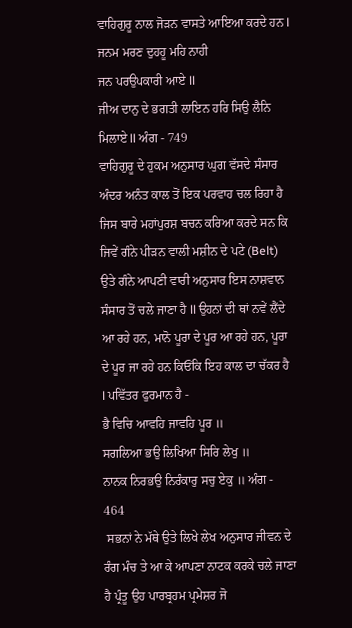ਵਾਹਿਗੁਰੂ ਨਾਲ ਜੋੜਨ ਵਾਸਤੇ ਆਇਆ ਕਰਦੇ ਹਨ l
ਜਨਮ ਮਰਣ ਦੁਹਹੂ ਮਹਿ ਨਾਹੀ
ਜਨ ਪਰਉਪਕਾਰੀ ਆਏ ll
ਜੀਅ ਦਾਨੁ ਦੇ ਭਗਤੀ ਲਾਇਨ ਹਰਿ ਸਿਉ ਲੈਨਿ ਮਿਲਾਏ ll ਅੰਗ - 749
ਵਾਹਿਗੁਰੂ ਦੇ ਹੁਕਮ ਅਨੁਸਾਰ ਘੁਗ ਵੱਸਦੇ ਸੰਸਾਰ ਅੰਦਰ ਅਨੰਤ ਕਾਲ ਤੋਂ ਇਕ ਪਰਵਾਹ ਚਲ ਰਿਹਾ ਹੈ ਜਿਸ ਬਾਰੇ ਮਹਾਂਪੁਰਸ਼ ਬਚਨ ਕਰਿਆ ਕਰਦੇ ਸਨ ਕਿ ਜਿਵੇਂ ਗੰਨੇ ਪੀੜਨ ਵਾਲੀ ਮਸ਼ੀਨ ਦੇ ਪਟੇ (Belt) ਉਤੇ ਗੰਨੇ ਆਪਣੀ ਵਾਰੀ ਅਨੁਸਾਰ ਇਸ ਨਾਸ਼ਵਾਨ ਸੰਸਾਰ ਤੋਂ ਚਲੇ ਜਾਣਾ ਹੈ ll ਉਹਨਾਂ ਦੀ ਥਾਂ ਨਵੇਂ ਲੈਂਦੇ ਆ ਰਹੇ ਹਨ, ਮਾਨੋ ਪੂਰਾ ਦੇ ਪੂਰ ਆ ਰਹੇ ਹਨ, ਪੂਰਾ ਦੇ ਪੂਰ ਜਾ ਰਹੇ ਹਨ ਕਿਓਂਕਿ ਇਹ ਕਾਲ ਦਾ ਚੱਕਰ ਹੈ l ਪਵਿੱਤਰ ਫੁਰਮਾਨ ਹੈ -
ਭੈ ਵਿਚਿ ਆਵਹਿ ਜਾਵਹਿ ਪੂਰ ॥
ਸਗਲਿਆ ਭਉ ਲਿਖਿਆ ਸਿਰਿ ਲੇਖੁ ॥
ਨਾਨਕ ਨਿਰਭਉ ਨਿਰੰਕਾਰੁ ਸਚੁ ਏਕੁ ॥ ਅੰਗ - 464
 ਸਭਨਾਂ ਨੇ ਮੱਥੇ ਉਤੇ ਲਿਖੇ ਲੇਖ ਅਨੁਸਾਰ ਜੀਵਨ ਦੇ ਰੰਗ ਮੰਚ ਤੇ ਆ ਕੇ ਆਪਣਾ ਨਾਟਕ ਕਰਕੇ ਚਲੇ ਜਾਣਾ ਹੈ ਪ੍ਰੰਤੂ ਉਹ ਪਾਰਬ੍ਰਹਮ ਪ੍ਰਮੇਸ਼ਰ ਜੋ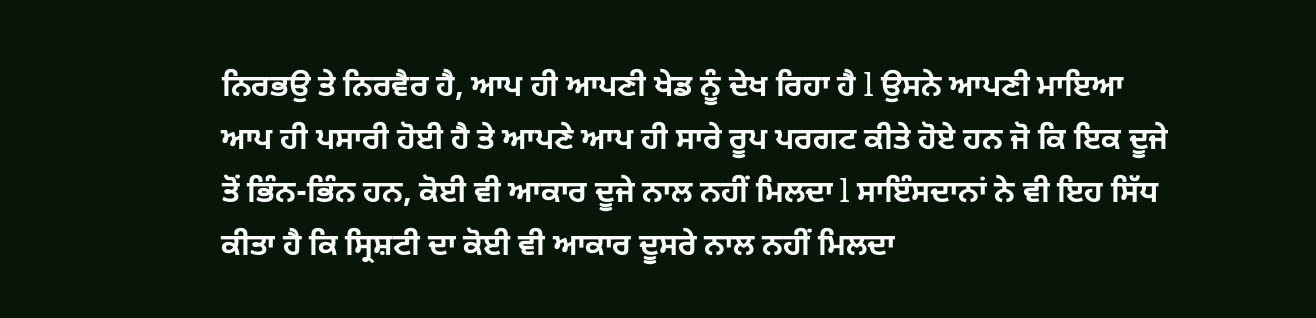ਨਿਰਭਉ ਤੇ ਨਿਰਵੈਰ ਹੈ, ਆਪ ਹੀ ਆਪਣੀ ਖੇਡ ਨੂੰ ਦੇਖ ਰਿਹਾ ਹੈ l ਉਸਨੇ ਆਪਣੀ ਮਾਇਆ ਆਪ ਹੀ ਪਸਾਰੀ ਹੋਈ ਹੈ ਤੇ ਆਪਣੇ ਆਪ ਹੀ ਸਾਰੇ ਰੂਪ ਪਰਗਟ ਕੀਤੇ ਹੋਏ ਹਨ ਜੋ ਕਿ ਇਕ ਦੂਜੇ ਤੋਂ ਭਿੰਨ-ਭਿੰਨ ਹਨ, ਕੋਈ ਵੀ ਆਕਾਰ ਦੂਜੇ ਨਾਲ ਨਹੀਂ ਮਿਲਦਾ l ਸਾਇੰਸਦਾਨਾਂ ਨੇ ਵੀ ਇਹ ਸਿੱਧ ਕੀਤਾ ਹੈ ਕਿ ਸ੍ਰਿਸ਼ਟੀ ਦਾ ਕੋਈ ਵੀ ਆਕਾਰ ਦੂਸਰੇ ਨਾਲ ਨਹੀਂ ਮਿਲਦਾ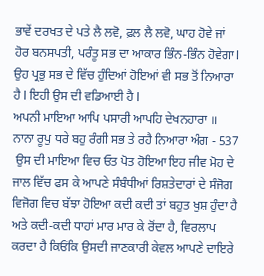ਭਾਵੇਂ ਦਰਖਤ ਦੇ ਪਤੇ ਲੈ ਲਵੋ, ਫ਼ਲ ਲੈ ਲਵੋ, ਘਾਹ ਹੋਵੇ ਜਾਂ ਹੋਰ ਬਨਸਪਤੀ, ਪਰੰਤੂ ਸਭ ਦਾ ਆਕਾਰ ਭਿੰਨ-ਭਿੰਨ ਹੋਵੇਗਾ l ਉਹ ਪ੍ਰਭੁ ਸਭ ਦੇ ਵਿੱਚ ਹੁੰਦਿਆਂ ਹੋਇਆਂ ਵੀ ਸਭ ਤੋਂ ਨਿਆਰਾ ਹੈ l ਇਹੀ ਉਸ ਦੀ ਵਡਿਆਈ ਹੈ l
ਅਪਨੀ ਮਾਇਆ ਆਪਿ ਪਸਾਰੀ ਆਪਹਿ ਦੇਖਨਹਾਰਾ ॥ ਨਾਨਾ ਰੂਪੁ ਧਰੇ ਬਹੁ ਰੰਗੀ ਸਭ ਤੇ ਰਹੈ ਨਿਆਰਾ ਅੰਗ - 537
 ਉਸ ਦੀ ਮਾਇਆ ਵਿਚ ਓਤ ਪੋਤ ਹੋਇਆ ਇਹ ਜੀਵ ਮੋਹ ਦੇ ਜਾਲ ਵਿੱਚ ਫਸ ਕੇ ਆਪਣੇ ਸੰਬੰਧੀਆਂ ਰਿਸ਼ਤੇਦਾਰਾਂ ਦੇ ਸੰਜੋਗ ਵਿਜੋਗ ਵਿਚ ਬੱਝਾ ਹੋਇਆ ਕਦੀ ਕਦੀ ਤਾਂ ਬਹੁਤ ਖੁਸ਼ ਹੁੰਦਾ ਹੈ ਅਤੇ ਕਦੀ-ਕਦੀ ਧਾਹਾਂ ਮਾਰ ਮਾਰ ਕੇ ਰੋਂਦਾ ਹੈ, ਵਿਰਲਾਪ ਕਰਦਾ ਹੈ ਕਿਓਂਕਿ ਉਸਦੀ ਜਾਣਕਾਰੀ ਕੇਵਲ ਆਪਣੇ ਦਾਇਰੇ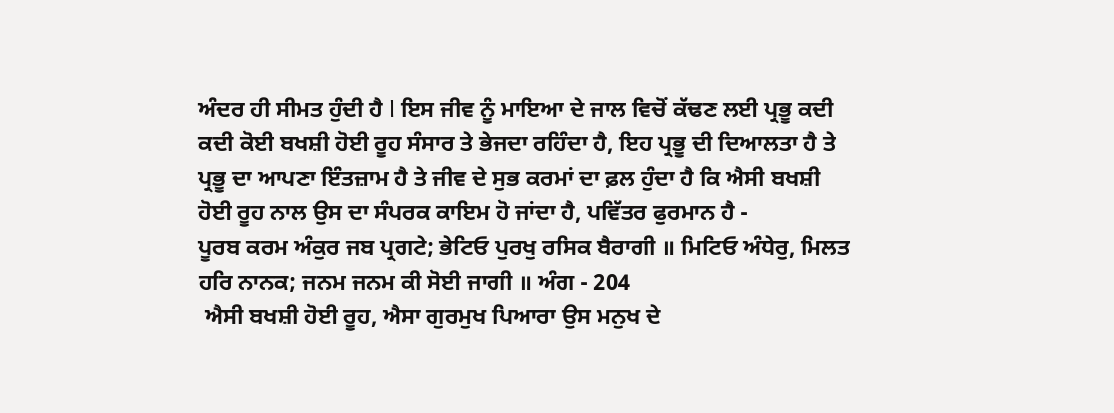ਅੰਦਰ ਹੀ ਸੀਮਤ ਹੁੰਦੀ ਹੈ l ਇਸ ਜੀਵ ਨੂੰ ਮਾਇਆ ਦੇ ਜਾਲ ਵਿਚੋਂ ਕੱਢਣ ਲਈ ਪ੍ਰਭੂ ਕਦੀ ਕਦੀ ਕੋਈ ਬਖਸ਼ੀ ਹੋਈ ਰੂਹ ਸੰਸਾਰ ਤੇ ਭੇਜਦਾ ਰਹਿੰਦਾ ਹੈ, ਇਹ ਪ੍ਰਭੂ ਦੀ ਦਿਆਲਤਾ ਹੈ ਤੇ ਪ੍ਰਭੂ ਦਾ ਆਪਣਾ ਇੰਤਜ਼ਾਮ ਹੈ ਤੇ ਜੀਵ ਦੇ ਸੁਭ ਕਰਮਾਂ ਦਾ ਫ਼ਲ ਹੁੰਦਾ ਹੈ ਕਿ ਐਸੀ ਬਖਸ਼ੀ ਹੋਈ ਰੂਹ ਨਾਲ ਉਸ ਦਾ ਸੰਪਰਕ ਕਾਇਮ ਹੋ ਜਾਂਦਾ ਹੈ, ਪਵਿੱਤਰ ਫੁਰਮਾਨ ਹੈ -
ਪੂਰਬ ਕਰਮ ਅੰਕੁਰ ਜਬ ਪ੍ਰਗਟੇ; ਭੇਟਿਓ ਪੁਰਖੁ ਰਸਿਕ ਬੈਰਾਗੀ ॥ ਮਿਟਿਓ ਅੰਧੇਰੁ, ਮਿਲਤ ਹਰਿ ਨਾਨਕ; ਜਨਮ ਜਨਮ ਕੀ ਸੋਈ ਜਾਗੀ ॥ ਅੰਗ - 204
 ਐਸੀ ਬਖਸ਼ੀ ਹੋਈ ਰੂਹ, ਐਸਾ ਗੁਰਮੁਖ ਪਿਆਰਾ ਉਸ ਮਨੁਖ ਦੇ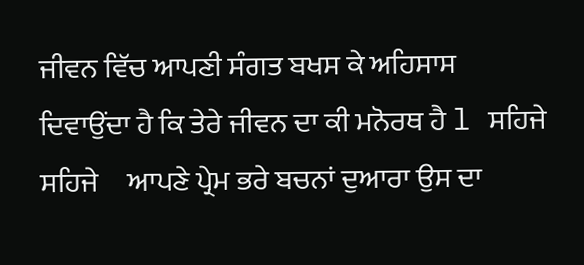ਜੀਵਨ ਵਿੱਚ ਆਪਣੀ ਸੰਗਤ ਬਖਸ ਕੇ ਅਹਿਸਾਸ ਦਿਵਾਉਂਦਾ ਹੈ ਕਿ ਤੇਰੇ ਜੀਵਨ ਦਾ ਕੀ ਮਨੋਰਥ ਹੈ l ਸਹਿਜੇ ਸਹਿਜੇ     ਆਪਣੇ ਪ੍ਰੇਮ ਭਰੇ ਬਚਨਾਂ ਦੁਆਰਾ ਉਸ ਦਾ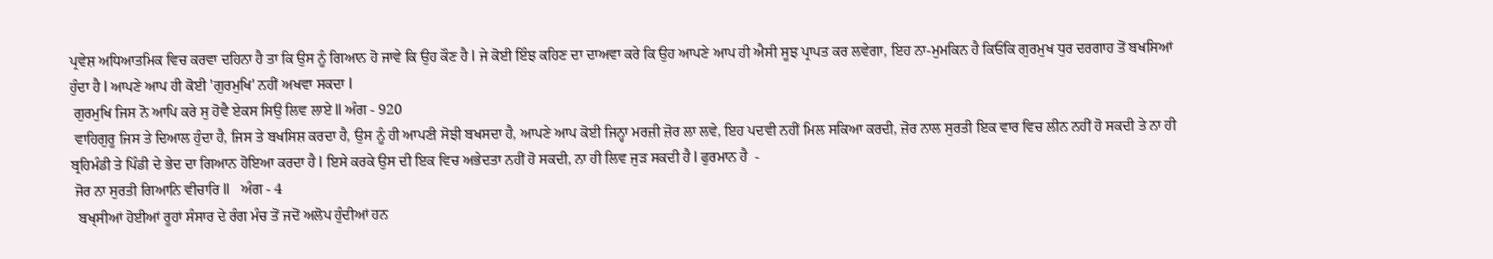ਪ੍ਰਵੇਸ਼ ਅਧਿਆਤਮਿਕ ਵਿਚ ਕਰਵਾ ਦਹਿਨਾ ਹੈ ਤਾ ਕਿ ਉਸ ਨੂੰ ਗਿਆਨ ਹੋ ਜਾਵੇ ਕਿ ਉਹ ਕੌਣ ਹੈ l ਜੇ ਕੋਈ ਇੰਝ ਕਹਿਣ ਦਾ ਦਾਅਵਾ ਕਰੇ ਕਿ ਉਹ ਆਪਣੇ ਆਪ ਹੀ ਐਸੀ ਸੂਝ ਪ੍ਰਾਪਤ ਕਰ ਲਵੇਗਾ, ਇਹ ਨਾ-ਮੁਮਕਿਨ ਹੈ ਕਿਓਂਕਿ ਗੁਰਮੁਖ ਧੁਰ ਦਰਗਾਹ ਤੋਂ ਬਖਸਿਆਂ ਹੁੰਦਾ ਹੈ l ਆਪਣੇ ਆਪ ਹੀ ਕੋਈ 'ਗੁਰਮੁਖਿ' ਨਹੀਂ ਅਖਵਾ ਸਕਦਾ l
 ਗੁਰਮੁਖਿ ਜਿਸ ਨੋ ਆਪਿ ਕਰੇ ਸੁ ਹੋਵੈ ਏਕਸ ਸਿਉ ਲਿਵ ਲਾਏ ll ਅੰਗ - 920
 ਵਾਹਿਗੁਰੂ ਜਿਸ ਤੇ ਦਿਆਲ ਹੁੰਦਾ ਹੈ, ਜਿਸ ਤੇ ਬਖਸਿਸ਼ ਕਰਦਾ ਹੈ, ਉਸ ਨੂੰ ਹੀ ਆਪਣੀ ਸੋਝੀ ਬਖਸਦਾ ਹੈ, ਆਪਣੇ ਆਪ ਕੋਈ ਜਿਨ੍ਹਾ ਮਰਜ਼ੀ ਜ਼ੋਰ ਲਾ ਲਵੇ, ਇਹ ਪਦਵੀ ਨਹੀਂ ਮਿਲ ਸਕਿਆ ਕਰਦੀ, ਜ਼ੋਰ ਨਾਲ ਸੁਰਤੀ ਇਕ ਵਾਰ ਵਿਚ ਲੀਨ ਨਹੀਂ ਹੋ ਸਕਦੀ ਤੇ ਨਾ ਹੀ ਬ੍ਰਹਿਮੰਡੀ ਤੇ ਪਿੰਡੀ ਦੇ ਭੇਦ ਦਾ ਗਿਆਨ ਹੋਇਆ ਕਰਦਾ ਹੈ l ਇਸੇ ਕਰਕੇ ਉਸ ਦੀ ਇਕ ਵਿਚ ਅਭੇਦਤਾ ਨਹੀਂ ਹੋ ਸਕਦੀ, ਨਾ ਹੀ ਲਿਵ ਜੁੜ ਸਕਦੀ ਹੈ l ਫੁਰਮਾਨ ਹੈ  -
 ਜੋਰ ਨਾ ਸੁਰਤੀ ਗਿਆਨਿ ਵੀਚਾਰਿ ll   ਅੰਗ - 4
  ਬਖ੍ਸੀਆਂ ਹੋਈਆਂ ਰੂਹਾਂ ਸੰਸਾਰ ਦੇ ਰੰਗ ਮੰਚ ਤੋਂ ਜਦੋਂ ਅਲੋਪ ਹੁੰਦੀਆਂ ਹਨ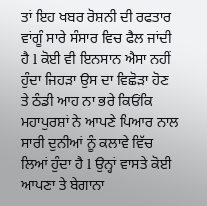ਤਾਂ ਇਹ ਖਬਰ ਰੋਸ਼ਨੀ ਦੀ ਰਫਤਾਰ ਵਾਂਗੂੰ ਸਾਰੇ ਸੰਸਾਰ ਵਿਚ ਫੈਲ ਜਾਂਦੀ ਹੈ l ਕੋਈ ਵੀ ਇਨਸਾਨ ਐਸਾ ਨਹੀਂ ਹੁੰਦਾ ਜਿਹੜਾ ਉਸ ਦਾ ਵਿਛੋੜਾ ਹੋਣ ਤੇ ਠੰਡੀ ਆਹ ਨਾ ਭਰੇ ਕਿਓਂਕਿ ਮਹਾਪੁਰਸ਼ਾਂ ਨੇ ਆਪਣੇ ਪਿਆਰ ਨਾਲ ਸਾਰੀ ਦੁਨੀਆਂ ਨੂੰ ਕਲਾਵੇ ਵਿੱਚ ਲਿਆਂ ਹੁੰਦਾ ਹੈ l ਉਨ੍ਹਾਂ ਵਾਸਤੇ ਕੋਈ ਆਪਣਾ ਤੇ ਬੇਗਾਨਾ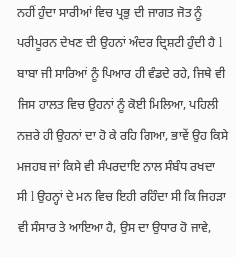ਨਹੀਂ ਹੁੰਦਾ ਸਾਰੀਆਂ ਵਿਚ ਪ੍ਰਭੁ ਦੀ ਜਾਗਤ ਜੋਤ ਨੂੰ ਪਰੀਪੂਰਨ ਦੇਖਣ ਦੀ ਉਹਨਾਂ ਅੰਦਰ ਦ੍ਰਿਸ਼ਟੀ ਹੁੰਦੀ ਹੈ l ਬਾਬਾ ਜੀ ਸਾਰਿਆਂ ਨੂੰ ਪਿਆਰ ਹੀ ਵੰਡਦੇ ਰਹੇ, ਜਿਥੇ ਵੀ ਜਿਸ ਹਾਲਤ ਵਿਚ ਉਹਨਾਂ ਨੂੰ ਕੋਈ ਮਿਲਿਆ, ਪਹਿਲੀ ਨਜ਼ਰੇ ਹੀ ਉਹਨਾਂ ਦਾ ਹੋ ਕੇ ਰਹਿ ਗਿਆ, ਭਾਵੇਂ ਉਹ ਕਿਸੇ ਮਜਹਬ ਜਾਂ ਕਿਸੇ ਵੀ ਸੰਪਰਦਾਇ ਨਾਲ ਸੰਬੰਧ ਰਖਦਾ ਸੀ l ਉਹਨ੍ਹਾਂ ਦੇ ਮਨ ਵਿਚ ਇਹੀ ਰਹਿੰਦਾ ਸੀ ਕਿ ਜਿਹੜਾ ਵੀ ਸੰਸਾਰ ਤੇ ਆਇਆ ਹੈ, ਉਸ ਦਾ ਉਧਾਰ ਹੋ ਜਾਵੇ,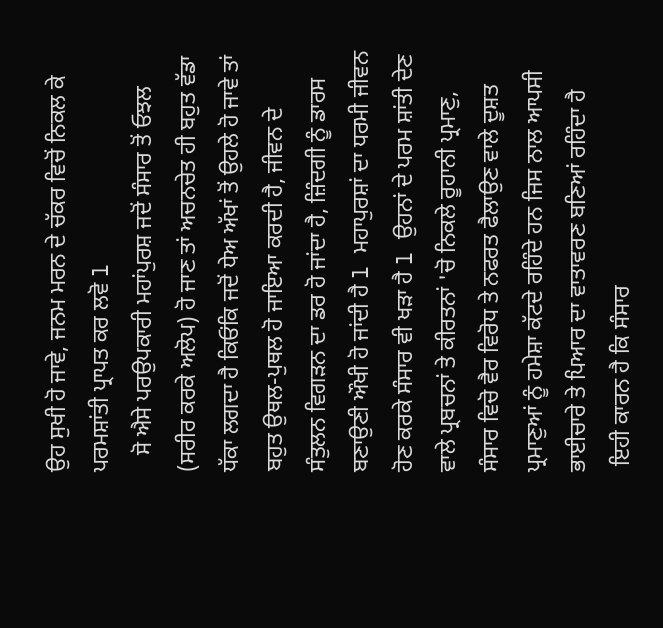ਉਹ ਸੁਖੀ ਹੋ ਜਾਵੇ, ਜਨਮ ਮਰਨ ਦੇ ਚੱਕਰ ਵਿਚੋਂ ਨਿਕਲ ਕੇ ਪਰਮਸ਼ਾਂਤੀ ਪ੍ਰਾਪਤ ਕਰ ਲਵੋ l
   ਸੋ ਐਸੇ ਪਰਉਪਕਾਰੀ ਮਹਾਂਪੁਰਸ਼ ਜਦੋਂ ਸੰਸਾਰ ਤੋਂ ਓਝਲ (ਸਰੀਰ ਕਰਕੇ ਅਲੋਪ) ਹੋ ਜਾਣ ਤਾਂ ਅਚਨਚੇਤ ਹੀ ਬਹੁਤ ਵੱਡਾ ਧੱਕਾ ਲਗਦਾ ਹੈ ਕਿਓਂਕਿ ਜਦੋਂ ਧੇਅ ਅੱਖਾਂ ਤੋਂ ਉਹਲੇ ਹੋ ਜਾਵੇ ਤਾਂ ਬਹੁਤ ਉਥਲ-ਪੁਥਲ ਹੋ ਜਾਇਆ ਕਰਦੀ ਹੈ, ਜੀਵਨ ਦੇ ਸੰਤੁਲਨ ਵਿਗੜਨ ਦਾ ਡਰ ਹੋ ਜਾਂਦਾ ਹੈ, ਜ਼ਿੰਦਗੀ ਨੂੰ ਡਾਰਸ ਬਣਾਉਣੀ ਔਖੀ ਹੋ ਜਾਂਦੀ ਹੈ l ਮਹਾਪੁਰਸ਼ਾਂ ਦਾ ਧਰਮੀ ਜੀਵਨ ਹੋਣ ਕਰਕੇ ਸੰਸਾਰ ਵੀ ਖੜਾ ਹੈ l ਉਹਨਾਂ ਦੇ ਪਰਮ ਸ਼ਾਂਤੀ ਦੇਣ ਵਾਲੇ ਪ੍ਰਬਚਨਾਂ ਤੇ ਕੀਰਤਨਾਂ 'ਚੋ ਨਿਕਲੇ ਰੂਹਾਨੀ ਪ੍ਰਮਾਣੁ, ਸੰਸਾਰ ਵਿਚੋ ਵੈਰ ਵਿਰੋਧ ਤੇ ਨਫਰਤ ਫੈਲਾਉਣ ਵਾਲੇ ਦੂਸ਼ਤ ਪ੍ਰਮਾਣੁਆਂ ਨੂੰ ਹਮੇਸ਼ਾ ਕੱਟਦੇ ਰਹਿੰਦੇ ਹਨ ਜਿਸ ਨਾਲ ਆਪਸੀ ਭਾਈਚਾਰੇ ਤੇ ਪਿਆਰ ਦਾ ਵਾਤਾਵਰਣ ਬਣਿਆਂ ਰਹਿੰਦਾ ਹੈ
 ਇਹੀ ਕਾਰਨ ਹੈ ਕਿ ਸੰਸਾਰ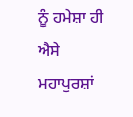ਨੂੰ ਹਮੇਸ਼ਾ ਹੀ ਐਸੇ ਮਹਾਪੁਰਸ਼ਾਂ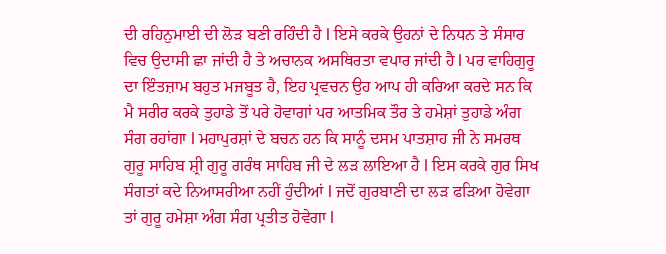ਦੀ ਰਹਿਨੁਮਾਈ ਦੀ ਲੋੜ ਬਣੀ ਰਹਿੰਦੀ ਹੈ l ਇਸੇ ਕਰਕੇ ਉਹਨਾਂ ਦੇ ਨਿਧਨ ਤੇ ਸੰਸਾਰ ਵਿਚ ਉਦਾਸੀ ਛਾ ਜਾਂਦੀ ਹੈ ਤੇ ਅਚਾਨਕ ਅਸਥਿਰਤਾ ਵਪਾਰ ਜਾਂਦੀ ਹੈ l ਪਰ ਵਾਹਿਗੁਰੂ ਦਾ ਇੰਤਜ਼ਾਮ ਬਹੁਤ ਮਜਬੂਤ ਹੈ, ਇਹ ਪ੍ਰਵਚਨ ਉਹ ਆਪ ਹੀ ਕਰਿਆ ਕਰਦੇ ਸਨ ਕਿ ਮੈ ਸਰੀਰ ਕਰਕੇ ਤੁਹਾਡੇ ਤੋਂ ਪਰੇ ਹੋਵਾਗਾਂ ਪਰ ਆਤਮਿਕ ਤੌਰ ਤੇ ਹਮੇਸ਼ਾਂ ਤੁਹਾਡੇ ਅੰਗ ਸੰਗ ਰਹਾਂਗਾ l ਮਹਾਪੁਰਸ਼ਾਂ ਦੇ ਬਚਨ ਹਨ ਕਿ ਸਾਨੂੰ ਦਸਮ ਪਾਤਸ਼ਾਹ ਜੀ ਨੇ ਸਮਰਥ ਗੁਰੂ ਸਾਹਿਬ ਸ਼੍ਰੀ ਗੁਰੂ ਗਰੰਥ ਸਾਹਿਬ ਜੀ ਦੇ ਲੜ ਲਾਇਆ ਹੈ l ਇਸ ਕਰਕੇ ਗੁਰ ਸਿਖ ਸੰਗਤਾਂ ਕਦੇ ਨਿਆਸਰੀਆ ਨਹੀਂ ਹੁੰਦੀਆਂ l ਜਦੋਂ ਗੁਰਬਾਣੀ ਦਾ ਲੜ ਫੜਿਆ ਹੋਵੇਗਾ ਤਾਂ ਗੁਰੂ ਹਮੇਸ਼ਾ ਅੰਗ ਸੰਗ ਪ੍ਰਤੀਤ ਹੋਵੇਗਾ l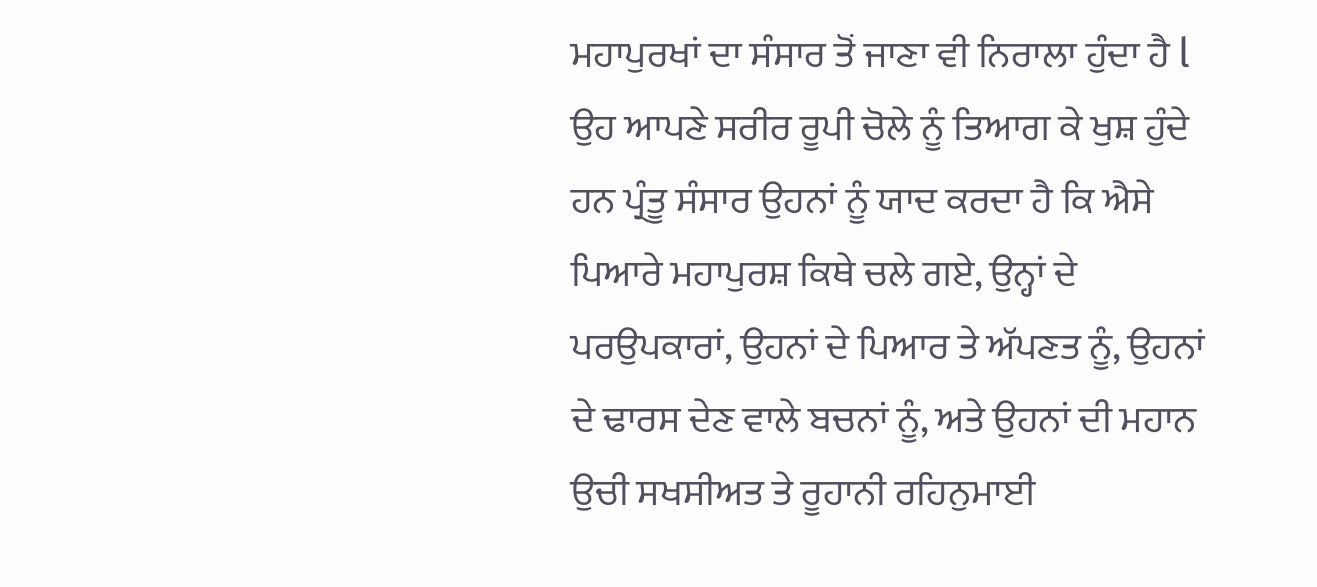ਮਹਾਪੁਰਖਾਂ ਦਾ ਸੰਸਾਰ ਤੋਂ ਜਾਣਾ ਵੀ ਨਿਰਾਲਾ ਹੁੰਦਾ ਹੈ l ਉਹ ਆਪਣੇ ਸਰੀਰ ਰੂਪੀ ਚੋਲੇ ਨੂੰ ਤਿਆਗ ਕੇ ਖੁਸ਼ ਹੁੰਦੇ ਹਨ ਪ੍ਰੰਤੂ ਸੰਸਾਰ ਉਹਨਾਂ ਨੂੰ ਯਾਦ ਕਰਦਾ ਹੈ ਕਿ ਐਸੇ ਪਿਆਰੇ ਮਹਾਪੁਰਸ਼ ਕਿਥੇ ਚਲੇ ਗਏ, ਉਨ੍ਹਾਂ ਦੇ ਪਰਉਪਕਾਰਾਂ, ਉਹਨਾਂ ਦੇ ਪਿਆਰ ਤੇ ਅੱਪਣਤ ਨੂੰ, ਉਹਨਾਂ ਦੇ ਢਾਰਸ ਦੇਣ ਵਾਲੇ ਬਚਨਾਂ ਨੂੰ, ਅਤੇ ਉਹਨਾਂ ਦੀ ਮਹਾਨ ਉਚੀ ਸਖਸੀਅਤ ਤੇ ਰੂਹਾਨੀ ਰਹਿਨੁਮਾਈ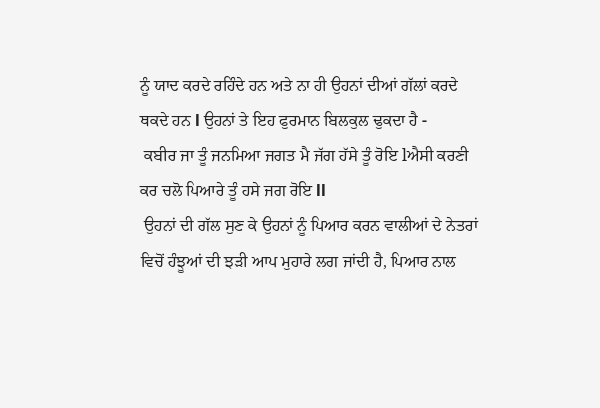ਨੂੰ ਯਾਦ ਕਰਦੇ ਰਹਿੰਦੇ ਹਨ ਅਤੇ ਨਾ ਹੀ ਉਹਨਾਂ ਦੀਆਂ ਗੱਲਾਂ ਕਰਦੇ ਥਕਦੇ ਹਨ l ਉਹਨਾਂ ਤੇ ਇਹ ਫੁਰਮਾਨ ਬਿਲਕੁਲ ਢੁਕਦਾ ਹੈ -
 ਕਬੀਰ ਜਾ ਤੂੰ ਜਨਮਿਆ ਜਗਤ ਮੈ ਜੱਗ ਹੱਸੇ ਤੂੰ ਰੋਇ lਐਸੀ ਕਰਣੀ ਕਰ ਚਲੋ ਪਿਆਰੇ ਤੂੰ ਹਸੇ ਜਗ ਰੋਇ ll
 ਉਹਨਾਂ ਦੀ ਗੱਲ ਸੁਣ ਕੇ ਉਹਨਾਂ ਨੂੰ ਪਿਆਰ ਕਰਨ ਵਾਲੀਆਂ ਦੇ ਨੇਤਰਾਂ ਵਿਚੋਂ ਹੰਝੂਆਂ ਦੀ ਝੜੀ ਆਪ ਮੁਹਾਰੇ ਲਗ ਜਾਂਦੀ ਹੈ, ਪਿਆਰ ਨਾਲ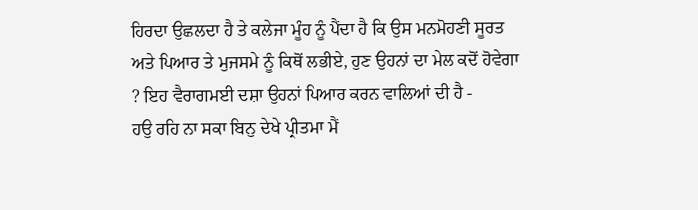ਹਿਰਦਾ ਉਛਲਦਾ ਹੈ ਤੇ ਕਲੇਜਾ ਮੂੰਹ ਨੂੰ ਪੈਂਦਾ ਹੈ ਕਿ ਉਸ ਮਨਮੋਹਣੀ ਸੂਰਤ ਅਤੇ ਪਿਆਰ ਤੇ ਮੁਜਸਮੇ ਨੂੰ ਕਿਥੋਂ ਲਭੀਏ, ਹੁਣ ਉਹਨਾਂ ਦਾ ਮੇਲ ਕਦੋਂ ਹੋਵੇਗਾ ? ਇਹ ਵੈਰਾਗਮਈ ਦਸ਼ਾ ਉਹਨਾਂ ਪਿਆਰ ਕਰਨ ਵਾਲਿਆਂ ਦੀ ਹੈ -
ਹਉ ਰਹਿ ਨਾ ਸਕਾ ਬਿਨੁ ਦੇਖੇ ਪ੍ਰੀਤਮਾ ਮੈਂ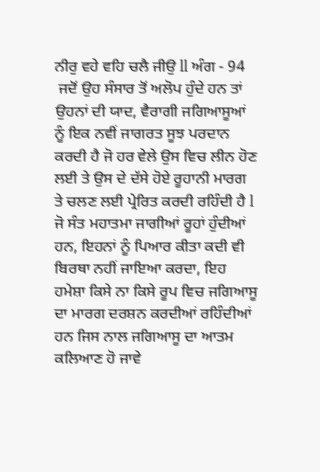ਨੀਰੁ ਵਹੇ ਵਹਿ ਚਲੈ ਜੀਉ ll ਅੰਗ - 94
 ਜਦੋਂ ਉਹ ਸੰਸਾਰ ਤੋਂ ਅਲੋਪ ਹੁੰਦੇ ਹਨ ਤਾਂ ਉਹਨਾਂ ਦੀ ਯਾਦ, ਵੈਰਾਗੀ ਜਗਿਆਸੂਆਂ ਨੂੰ ਇਕ ਨਵੀਂ ਜਾਗਰਤ ਸੂਝ ਪਰਦਾਨ ਕਰਦੀ ਹੈ ਜੋ ਹਰ ਵੇਲੇ ਉਸ ਵਿਚ ਲੀਨ ਹੋਣ ਲਈ ਤੇ ਉਸ ਦੇ ਦੱਸੇ ਹੋਏ ਰੂਹਾਨੀ ਮਾਰਗ ਤੇ ਚਲਣ ਲਈ ਪ੍ਰੇਰਿਤ ਕਰਦੀ ਰਹਿੰਦੀ ਹੈ l ਜੋ ਸੰਤ ਮਹਾਤਮਾ ਜਾਗੀਆਂ ਰੂਹਾਂ ਹੁੰਦੀਆਂ ਹਨ, ਇਹਨਾਂ ਨੂੰ ਪਿਆਰ ਕੀਤਾ ਕਦੀ ਵੀ ਬਿਰਥਾ ਨਹੀਂ ਜਾਇਆ ਕਰਦਾ, ਇਹ ਹਮੇਸ਼ਾ ਕਿਸੇ ਨਾ ਕਿਸੇ ਰੂਪ ਵਿਚ ਜਗਿਆਸੂ ਦਾ ਮਾਰਗ ਦਰਸ਼ਨ ਕਰਦੀਆਂ ਰਹਿੰਦੀਆਂ ਹਨ ਜਿਸ ਨਾਲ ਜਗਿਆਸੂ ਦਾ ਆਤਮ ਕਲਿਆਣ ਹੋ ਜਾਵੇ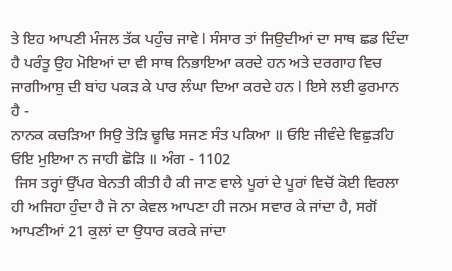ਤੇ ਇਹ ਆਪਣੀ ਮੰਜਲ ਤੱਕ ਪਹੁੰਚ ਜਾਵੇ l ਸੰਸਾਰ ਤਾਂ ਜਿਉਦੀਆਂ ਦਾ ਸਾਥ ਛਡ ਦਿੰਦਾ ਹੈ ਪਰੰਤੂ ਉਹ ਮੋਇਆਂ ਦਾ ਵੀ ਸਾਥ ਨਿਭਾਇਆ ਕਰਦੇ ਹਨ ਅਤੇ ਦਰਗਾਹ ਵਿਚ ਜਾਗੀਆਸ਼ੁ ਦੀ ਬਾਂਹ ਪਕੜ ਕੇ ਪਾਰ ਲੰਘਾ ਦਿਆ ਕਰਦੇ ਹਨ l ਇਸੇ ਲਈ ਫੁਰਮਾਨ ਹੈ -
ਨਾਨਕ ਕਚੜਿਆ ਸਿਉ ਤੋੜਿ ਢੂਢਿ ਸਜਣ ਸੰਤ ਪਕਿਆ ॥ ਓਇ ਜੀਵੰਦੇ ਵਿਛੁੜਹਿ ਓਇ ਮੁਇਆ ਨ ਜਾਹੀ ਛੋੜਿ ॥ ਅੰਗ - 1102
 ਜਿਸ ਤਰ੍ਹਾਂ ਉੱਪਰ ਬੇਨਤੀ ਕੀਤੀ ਹੈ ਕੀ ਜਾਣ ਵਾਲੇ ਪੂਰਾਂ ਦੇ ਪੂਰਾਂ ਵਿਚੋਂ ਕੋਈ ਵਿਰਲਾ ਹੀ ਅਜਿਹਾ ਹੁੰਦਾ ਹੈ ਜੋ ਨਾ ਕੇਵਲ ਆਪਣਾ ਹੀ ਜਨਮ ਸਵਾਰ ਕੇ ਜਾਂਦਾ ਹੈ, ਸਗੋਂ ਆਪਣੀਆਂ 21 ਕੁਲਾਂ ਦਾ ਉਧਾਰ ਕਰਕੇ ਜਾਂਦਾ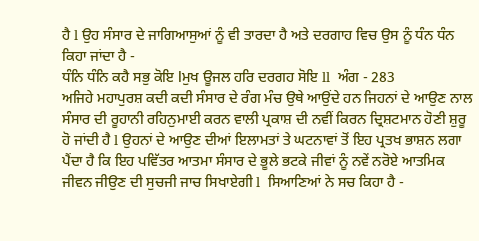ਹੈ l ਉਹ ਸੰਸਾਰ ਦੇ ਜਾਗਿਆਸੁਆਂ ਨੂੰ ਵੀ ਤਾਰਦਾ ਹੈ ਅਤੇ ਦਰਗਾਹ ਵਿਚ ਉਸ ਨੂੰ ਧੰਨ ਧੰਨ ਕਿਹਾ ਜਾਂਦਾ ਹੈ -
ਧੰਨਿ ਧੰਨਿ ਕਹੈ ਸਭੁ ਕੋਇ lਮੁਖ ਊਜਲ ਹਰਿ ਦਰਗਹ ਸੋਇ ll  ਅੰਗ - 283
ਅਜਿਹੇ ਮਹਾਪੁਰਸ਼ ਕਦੀ ਕਦੀ ਸੰਸਾਰ ਦੇ ਰੰਗ ਮੰਚ ਉਥੇ ਆਉਂਦੇ ਹਨ ਜਿਹਨਾਂ ਦੇ ਆਉਣ ਨਾਲ ਸੰਸਾਰ ਦੀ ਰੂਹਾਨੀ ਰਹਿਨੁਮਾਈ ਕਰਨ ਵਾਲੀ ਪ੍ਰਕਾਸ਼ ਦੀ ਨਵੀਂ ਕਿਰਨ ਦ੍ਰਿਸ਼ਟਮਾਨ ਹੋਣੀ ਸ਼ੁਰੂ ਹੋ ਜਾਂਦੀ ਹੈ l ਉਹਨਾਂ ਦੇ ਆਉਣ ਦੀਆਂ ਇਲਾਮਤਾਂ ਤੇ ਘਟਨਾਵਾਂ ਤੋਂ ਇਹ ਪ੍ਰਤਖ ਭਾਸ਼ਨ ਲਗਾ ਪੈਂਦਾ ਹੈ ਕਿ ਇਹ ਪਵਿੱਤਰ ਆਤਮਾ ਸੰਸਾਰ ਦੇ ਭੂਲੇ ਭਟਕੇ ਜੀਵਾਂ ਨੂੰ ਨਵੇਂ ਨਰੋਏ ਆਤਮਿਕ ਜੀਵਨ ਜੀਉਣ ਦੀ ਸੁਚਜੀ ਜਾਚ ਸਿਖਾਏਗੀ l  ਸਿਆਣਿਆਂ ਨੇ ਸਚ ਕਿਹਾ ਹੈ -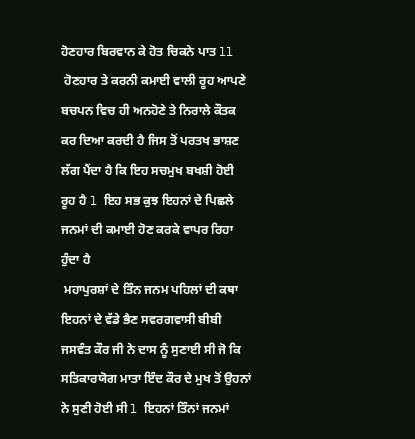ਹੋਣਹਾਰ ਬਿਰਵਾਨ ਕੇ ਹੋਤ ਚਿਕਨੇ ਪਾਤ ll
 ਹੋਣਹਾਰ ਤੇ ਕਰਨੀ ਕਮਾਈ ਵਾਲੀ ਰੂਹ ਆਪਣੇ ਬਚਪਨ ਵਿਚ ਹੀ ਅਨਹੋਣੇ ਤੇ ਨਿਰਾਲੇ ਕੌਤਕ ਕਰ ਦਿਆ ਕਰਦੀ ਹੈ ਜਿਸ ਤੋਂ ਪਰਤਖ ਭਾਸ਼ਣ ਲੱਗ ਪੈਂਦਾ ਹੈ ਕਿ ਇਹ ਸਚਮੁਖ ਬਖਸ਼ੀ ਹੋਈ ਰੂਹ ਹੈ l ਇਹ ਸਭ ਕੁਝ ਇਹਨਾਂ ਦੇ ਪਿਛਲੇ ਜਨਮਾਂ ਦੀ ਕਮਾਈ ਹੋਣ ਕਰਕੇ ਵਾਪਰ ਰਿਹਾ ਹੁੰਦਾ ਹੈ
 ਮਹਾਪੁਰਸ਼ਾਂ ਦੇ ਤਿੰਨ ਜਨਮ ਪਹਿਲਾਂ ਦੀ ਕਥਾ ਇਹਨਾਂ ਦੇ ਵੱਡੇ ਭੈਣ ਸਵਰਗਵਾਸੀ ਬੀਬੀ ਜਸਵੰਤ ਕੌਰ ਜੀ ਨੇ ਦਾਸ ਨੂੰ ਸੁਣਾਈ ਸੀ ਜੋ ਕਿ ਸਤਿਕਾਰਯੋਗ ਮਾਤਾ ਇੰਦ ਕੌਰ ਦੇ ਮੁਖ ਤੋਂ ਉਹਨਾਂ ਨੇ ਸੁਣੀ ਹੋਈ ਸੀ l ਇਹਨਾਂ ਤਿੰਨਾਂ ਜਨਮਾਂ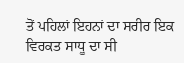ਤੋਂ ਪਹਿਲਾਂ ਇਹਨਾਂ ਦਾ ਸਰੀਰ ਇਕ ਵਿਰਕਤ ਸਾਧੂ ਦਾ ਸੀ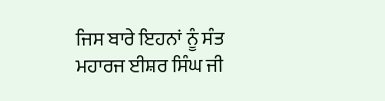ਜਿਸ ਬਾਰੇ ਇਹਨਾਂ ਨੂੰ ਸੰਤ ਮਹਾਰਜ ਈਸ਼ਰ ਸਿੰਘ ਜੀ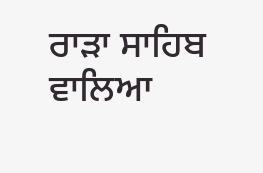ਰਾੜਾ ਸਾਹਿਬ ਵਾਲਿਆ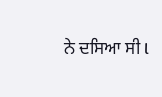ਨੇ ਦਸਿਆ ਸੀ l